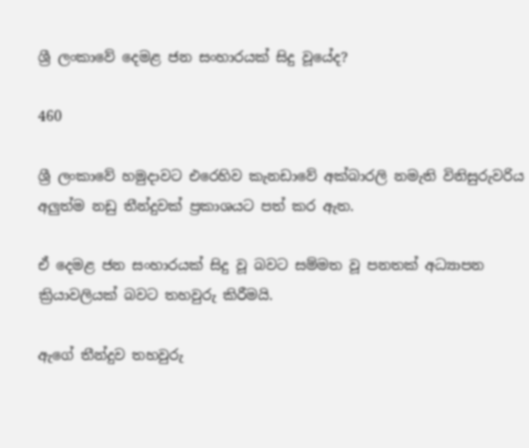ශ්‍රී ලංකාවේ දෙමළ ජන සංහාරයක් සිදු වූයේද?

460

ශ්‍රී ලංකාවේ හමුදාවට එරෙහිව කැනඩාවේ අක්බාරලි නමැති විනිසුරුවරිය අලුත්ම නඩු තීන්දුවක් ප්‍රකාශයට පත් කර ඇත.

ඒ දෙමළ ජන සංහාරයක් සිදු වූ බවට සම්මත වූ පනතක් අධ්‍යාපන ක්‍රියාවලියක් බවට තහවුරු කිරීමයි.

ඇගේ තීන්දුව තහවුරු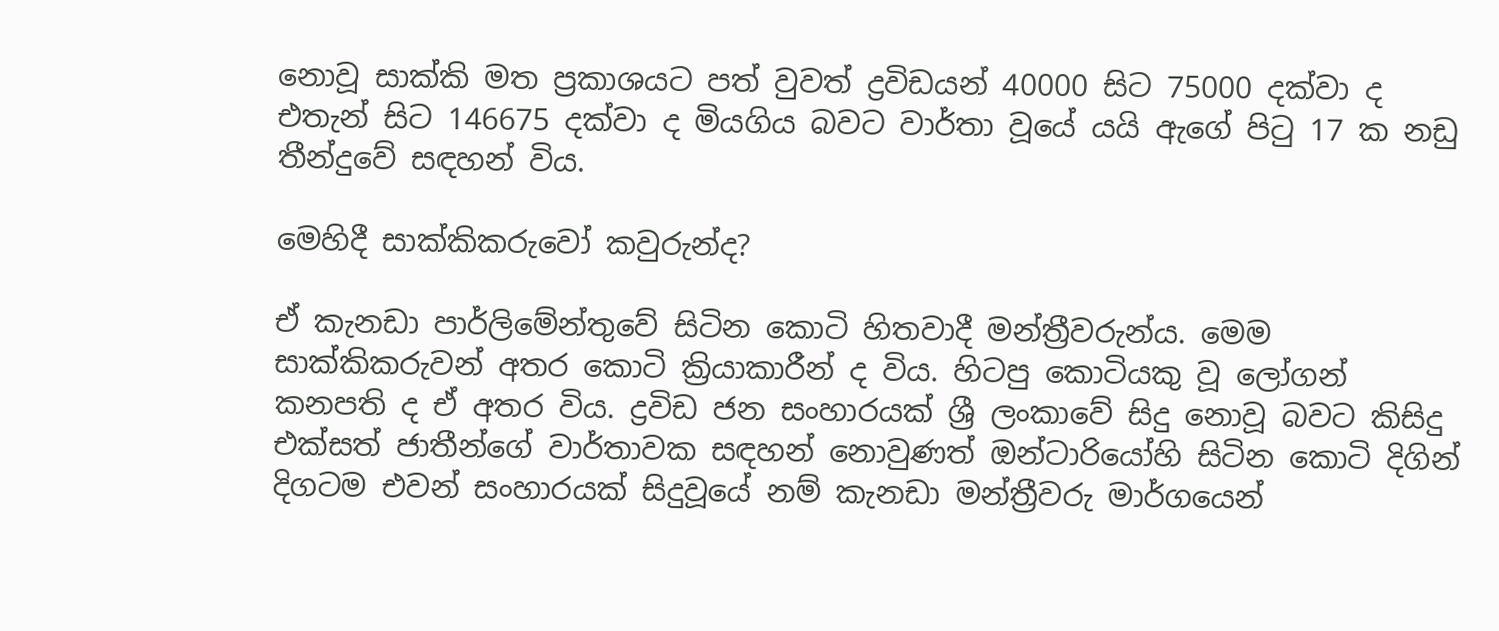නොවූ සාක්කි මත ප්‍රකාශයට පත් වුවත් ද්‍රවිඩයන් 40000 සිට 75000 දක්වා ද එතැන් සිට 146675 දක්වා ද මියගිය බවට වාර්තා වූයේ යයි ඇගේ පිටු 17 ක නඩු තීන්දුවේ සඳහන් විය.

මෙහිදී සාක්කිකරුවෝ කවුරුන්ද?

ඒ කැනඩා පාර්ලිමේන්තුවේ සිටින කොටි හිතවාදී මන්ත්‍රීවරුන්ය. මෙම සාක්කිකරුවන් අතර කොටි ක්‍රියාකාරීන් ද විය. හිටපු කොටියකු වූ ලෝගන් කනපති ද ඒ අතර විය. ද්‍රවිඩ ජන සංහාරයක් ශ්‍රී ලංකාවේ සිදු නොවූ බවට කිසිදු එක්සත් ජාතීන්ගේ වාර්තාවක සඳහන් නොවුණත් ඔන්ටාරියෝහි සිටින කොටි දිගින් දිගටම එවන් සංහාරයක් සිදුවූයේ නම් කැනඩා මන්ත්‍රීවරු මාර්ගයෙන්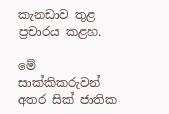කැනඩාව තුළ ප්‍රචාරය කළහ.

මේ සාක්කිකරුවන් අතර සික් ජාතික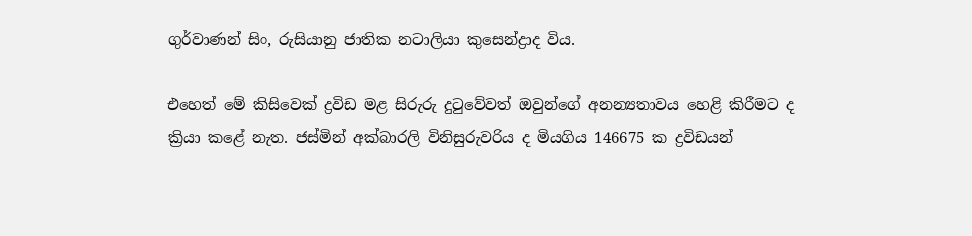ගුර්වාණන් සිං, රුසියානු ජාතික නටාලියා කුසෙන්ද්‍රාද විය.

එහෙත් මේ කිසිවෙක් ද්‍රවිඩ මළ සිරුරු දුටුවේවත් ඔවුන්ගේ අනන්‍යතාවය හෙළි කිරීමට ද ක්‍රියා කළේ නැත. ජස්මින් අක්බාරලි විනිසුරුවරිය ද මියගිය 146675 ක ද්‍රවිඩයන්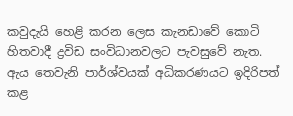කවුදැයි හෙළි කරන ලෙස කැනඩාවේ කොටි හිතවාදී ද්‍රවිඩ සංවිධානවලට පැවසුවේ නැත. ඇය තෙවැනි පාර්ශ්වයක් අධිකරණයට ඉදිරිපත් කළ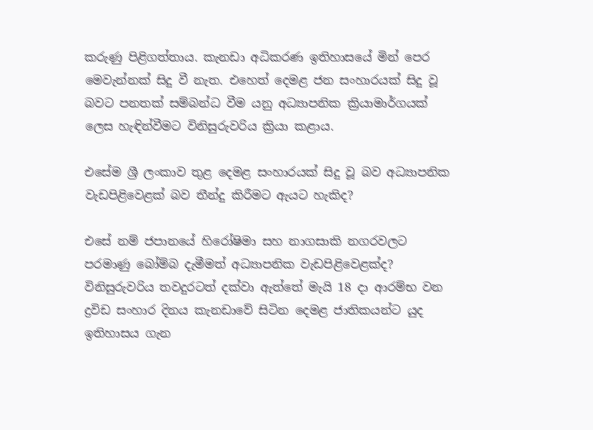කරුණු පිළිගත්තාය. කැනඩා අධිකරණ ඉතිහාසයේ මින් පෙර මෙවැන්නක් සිදු වී නැත. එහෙත් දෙමළ ජන සංහාරයක් සිදු වූ බවට පනතක් සම්බන්ධ වීම යනු අධ්‍යාපනික ක්‍රියාමාර්ගයක් ලෙස හැඳින්වීමට විනිසුරුවරිය ක්‍රියා කළාය.

එසේම ශ්‍රී ලංකාව තුළ දෙමළ සංහාරයක් සිදු වූ බව අධ්‍යාපනික වැඩපිළිවෙළක් බව තීන්දු කිරීමට ඇයට හැකිද?

එසේ නම් ජපානයේ හිරෝෂිමා සහ නාගසාකි නගරවලට පරමාණු බෝම්බ දැමීමත් අධ්‍යාපනික වැඩපිළිවෙළක්ද? විනිසුරුවරිය තවදුරටත් දක්වා ඇත්තේ මැයි 18 දා ආරම්භ වන ද්‍රවිඩ සංහාර දිනය කැනඩාවේ සිටින දෙමළ ජාතිකයන්ට යුද ඉතිහාසය ගැන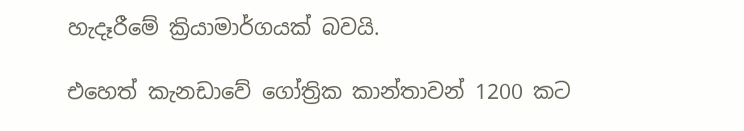හැදෑරීමේ ක්‍රියාමාර්ගයක් බවයි.

එහෙත් කැනඩාවේ ගෝත්‍රික කාන්තාවන් 1200 කට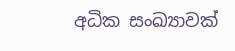අධික සංඛ්‍යාවක්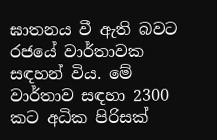ඝාතනය වී ඇති බවට රජයේ වාර්තාවක සඳහන් විය. මේ වාර්තාව සඳහා 2300 කට අධික පිරිසක්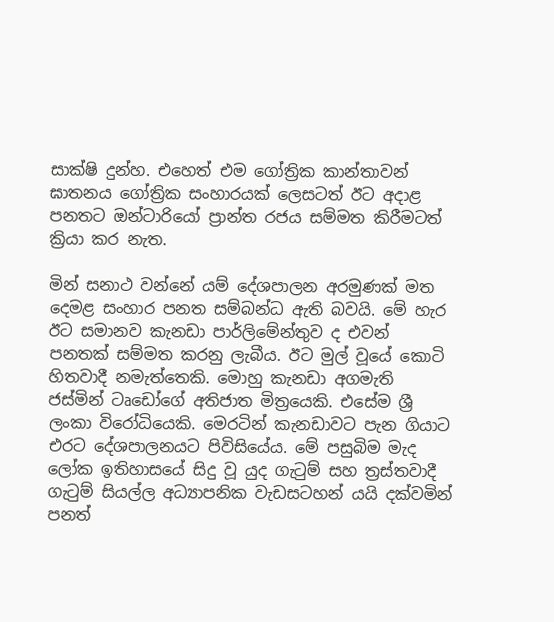සාක්ෂි දුන්හ. එහෙත් එම ගෝත්‍රික කාන්තාවන් ඝාතනය ගෝත්‍රික සංහාරයක් ලෙසටත් ඊට අදාළ පනතට ඔන්ටාරියෝ ප්‍රාන්ත රජය සම්මත කිරීමටත් ක්‍රියා කර නැත.

මින් සනාථ වන්නේ යම් දේශපාලන අරමුණක් මත දෙමළ සංහාර පනත සම්බන්ධ ඇති බවයි. මේ හැර ඊට සමානව කැනඩා පාර්ලිමේන්තුව ද එවන් පනතක් සම්මත කරනු ලැබීය. ඊට මුල් වූයේ කොටි හිතවාදී නමැත්තෙකි. මොහු කැනඩා අගමැති ජස්මින් ටෘඩෝගේ අතිජාත මිත්‍රයෙකි. එසේම ශ්‍රී ලංකා විරෝධියෙකි. මෙරටින් කැනඩාවට පැන ගියාට එරට දේශපාලනයට පිවිසියේය. මේ පසුබිම මැද ලෝක ඉතිහාසයේ සිදු වූ යුද ගැටුම් සහ ත්‍රස්තවාදී ගැටුම් සියල්ල අධ්‍යාපනික වැඩසටහන් යයි දක්වමින් පනත්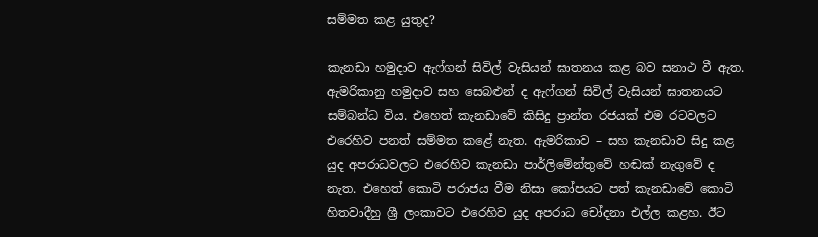සම්මත කළ යුතුද?

කැනඩා හමුදාව ඇෆ්ගන් සිවිල් වැසියන් ඝාතනය කළ බව සනාථ වී ඇත. ඇමරිකානු හමුදාව සහ සෙබළුන් ද ඇෆ්ගන් සිවිල් වැසියන් ඝාතනයට සම්බන්ධ විය. එහෙත් කැනඩාවේ කිසිදු ප්‍රාන්ත රජයක් එම රටවලට එරෙහිව පනත් සම්මත කළේ නැත. ඇමරිකාව – සහ කැනඩාව සිදු කළ යුද අපරාධවලට එරෙහිව කැනඩා පාර්ලිමේන්තුවේ හඬක් නැගුවේ ද නැත. එහෙත් කොටි පරාජය වීම නිසා කෝපයට පත් කැනඩාවේ කොටි හිතවාදීහු ශ්‍රී ලංකාවට එරෙහිව යුද අපරාධ චෝදනා එල්ල කළහ. ඊට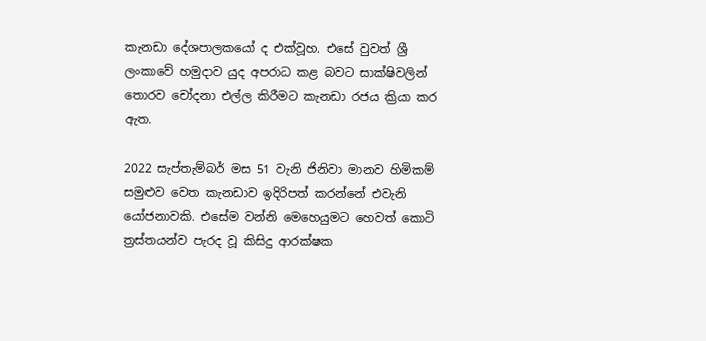කැනඩා දේශපාලකයෝ ද එක්වූහ. එසේ වුවත් ශ්‍රී ලංකාවේ හමුදාව යුද අපරාධ කළ බවට සාක්ෂිවලින් තොරව චෝදනා එල්ල කිරීමට කැනඩා රජය ක්‍රියා කර ඇත.

2022 සැප්තැම්බර් මස 51 වැනි ජිනිවා මානව හිමිකම් සමුළුව වෙත කැනඩාව ඉදිරිපත් කරන්නේ එවැනි යෝජනාවකි. එසේම වන්නි මෙහෙයුමට හෙවත් කොටි ත්‍රස්තයන්ව පැරද වූ කිසිදු ආරක්ෂක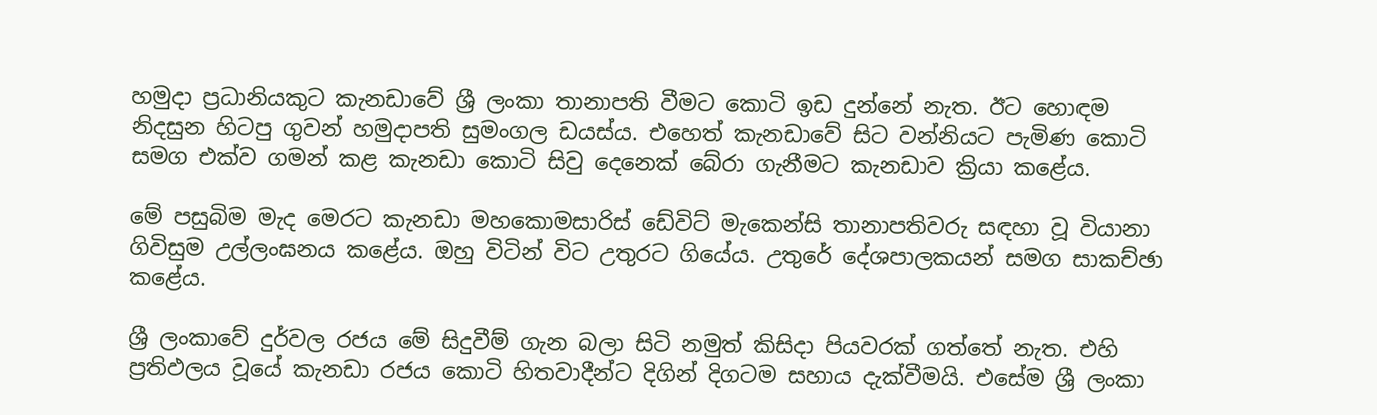හමුදා ප්‍රධානියකුට කැනඩාවේ ශ්‍රී ලංකා තානාපති වීමට කොටි ඉඩ දුන්නේ නැත. ඊට හොඳම නිදසුන හිටපු ගුවන් හමුදාපති සුමංගල ඩයස්ය. එහෙත් කැනඩාවේ සිට වන්නියට පැමිණ කොටි සමග එක්ව ගමන් කළ කැනඩා කොටි සිවු දෙනෙක් බේරා ගැනීමට කැනඩාව ක්‍රියා කළේය.

මේ පසුබිම මැද මෙරට කැනඩා මහකොමසාරිස් ඩේවිට් මැකෙන්සි තානාපතිවරු සඳහා වූ වියානා ගිවිසුම උල්ලංඝනය කළේය. ඔහු විටින් විට උතුරට ගියේය. උතුරේ දේශපාලකයන් සමග සාකච්ඡා කළේය.

ශ්‍රී ලංකාවේ දුර්වල රජය මේ සිදුවීම් ගැන බලා සිටි නමුත් කිසිදා පියවරක් ගත්තේ නැත. එහි ප්‍රතිඵලය වූයේ කැනඩා රජය කොටි හිතවාදීන්ට දිගින් දිගටම සහාය දැක්වීමයි. එසේම ශ්‍රී ලංකා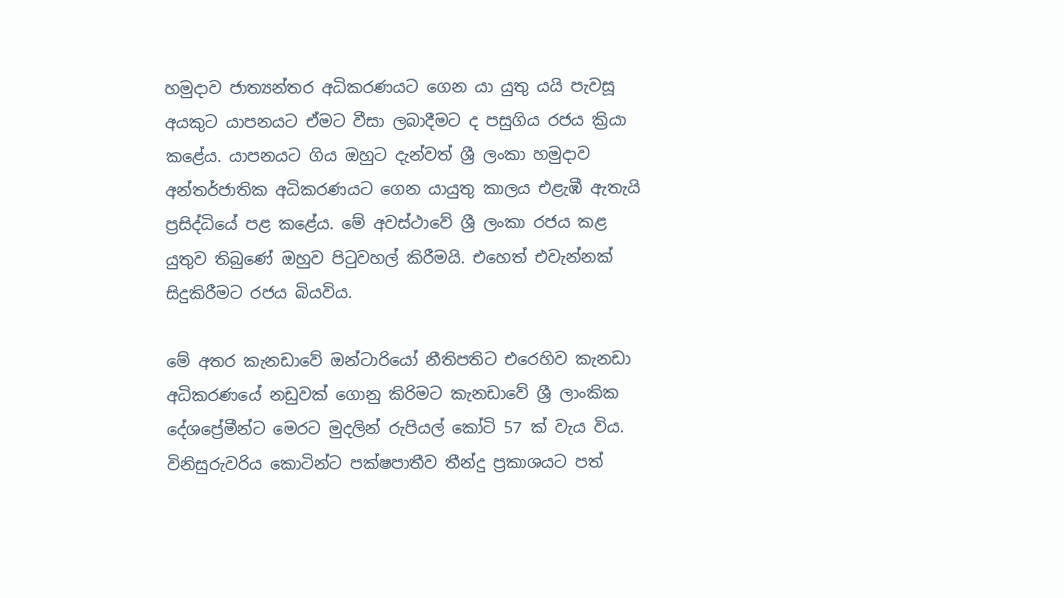හමුදාව ජාත්‍යන්තර අධිකරණයට ගෙන යා යුතු යයි පැවසූ අයකුට යාපනයට ඒමට වීසා ලබාදීමට ද පසුගිය රජය ක්‍රියා කළේය. යාපනයට ගිය ඔහුට දැන්වත් ශ්‍රී ලංකා හමුදාව අන්තර්ජාතික අධිකරණයට ගෙන යායුතු කාලය එළැඹී ඇතැයි ප්‍රසිද්ධියේ පළ කළේය. මේ අවස්ථාවේ ශ්‍රී ලංකා රජය කළ යුතුව තිබුණේ ඔහුව පිටුවහල් කිරීමයි. එහෙත් එවැන්නක් සිදුකිරීමට රජය බියවිය.

මේ අතර කැනඩාවේ ඔන්ටාරියෝ නීතිපතිට එරෙහිව කැනඩා අධිකරණයේ නඩුවක් ගොනු කිරිමට කැනඩාවේ ශ්‍රී ලාංකික දේශප්‍රේමීන්ට මෙරට මුදලින් රුපියල් කෝටි 57 ක් වැය විය. විනිසුරුවරිය කොටින්ට පක්ෂපාතීව තීන්දු ප්‍රකාශයට පත්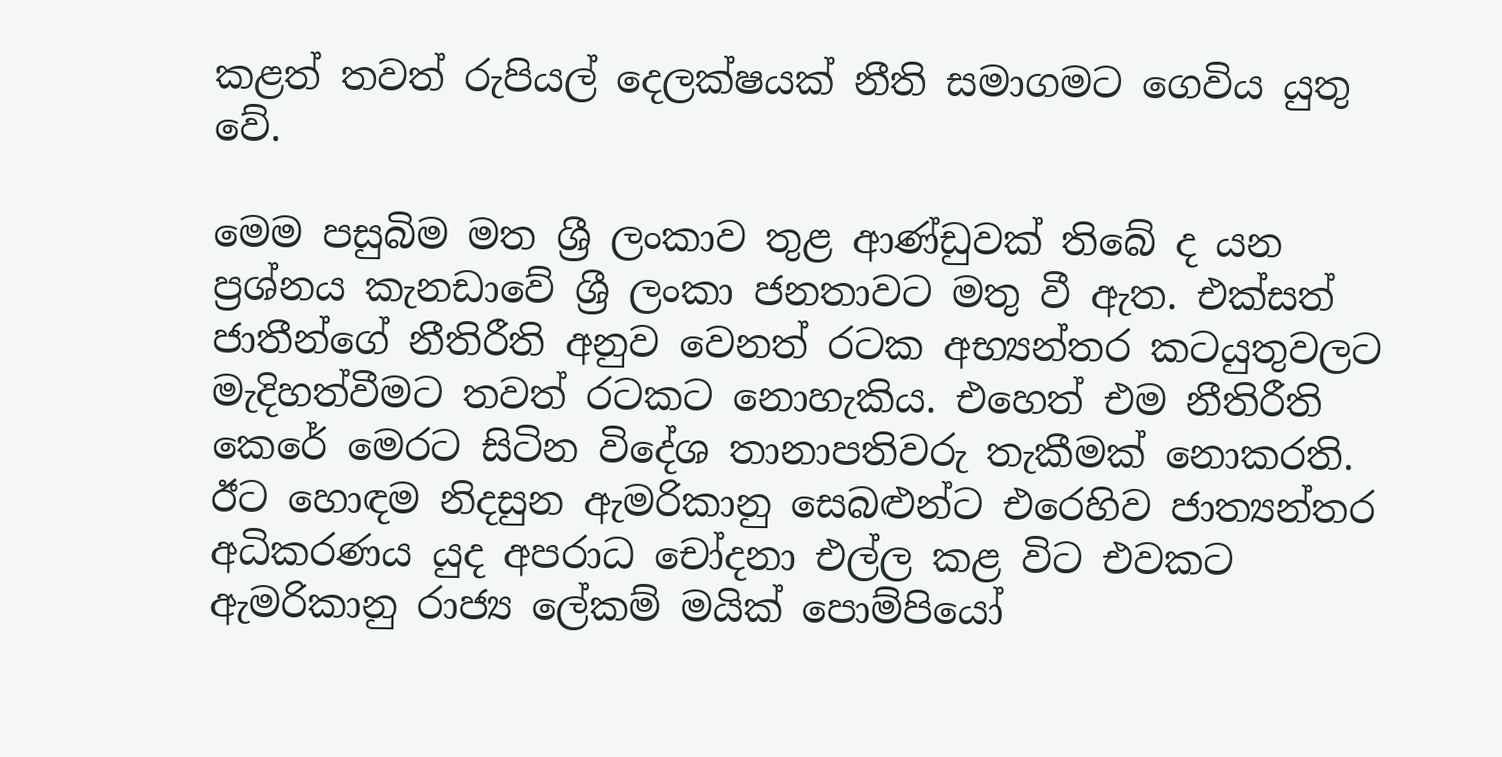කළත් තවත් රුපියල් දෙලක්ෂයක් නීති සමාගමට ගෙවිය යුතු වේ.

මෙම පසුබිම මත ශ්‍රී ලංකාව තුළ ආණ්ඩුවක් තිබේ ද යන ප්‍රශ්නය කැනඩාවේ ශ්‍රී ලංකා ජනතාවට මතු වී ඇත. එක්සත් ජාතීන්ගේ නීතිරීති අනුව වෙනත් රටක අභ්‍යන්තර කටයුතුවලට මැදිහත්වීමට තවත් රටකට නොහැකිය. එහෙත් එම නීතිරීති කෙරේ මෙරට සිටින විදේශ තානාපතිවරු තැකීමක් නොකරති. ඊට හොඳම නිදසුන ඇමරිකානු සෙබළුන්ට එරෙහිව ජාත්‍යන්තර අධිකරණය යුද අපරාධ චෝදනා එල්ල කළ විට එවකට ඇමරිකානු රාජ්‍ය ලේකම් මයික් පොම්පියෝ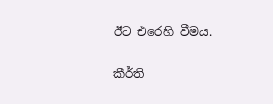ඊට එරෙහි වීමය.

කීර්ති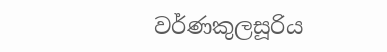වර්ණකුලසූරිය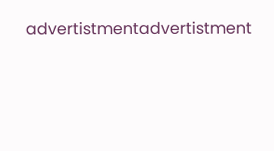advertistmentadvertistment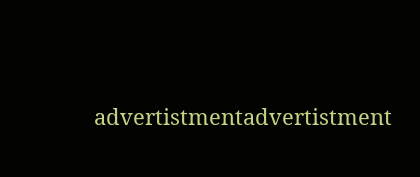advertistmentadvertistment